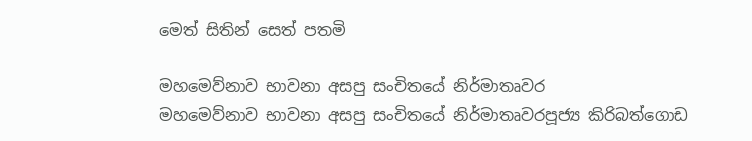මෙත් සිතින් සෙත් පතමි

මහමෙව්නාව භාවනා අසපු සංචිතයේ නිර්මාතෘවර
මහමෙව්නාව භාවනා අසපු සංචිතයේ නිර්මාතෘවරපූජ්‍ය කිරිබත්ගොඩ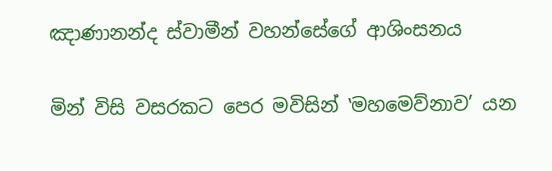ඤාණානන්ද ස්වාමීන් වහන්සේගේ ආශිංසනය

මින් විසි වසරකට පෙර මවිසින් ‛මහමෙව්නාව’ යන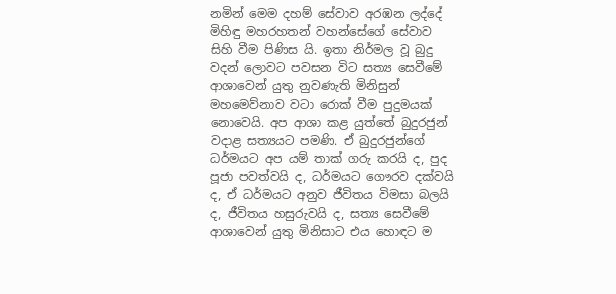නමින් මෙම දහම් සේවාව අරඹන ලද්දේ මිහිඳු මහරහතන් වහන්සේගේ සේවාව සිහි වීම පිණිස යි. ඉතා නිර්මල වූ බුදු වදන් ලොවට පවසන විට සත්‍ය සෙවීමේ ආශාවෙන් යුතු නුවණැති මිනිසුන් මහමෙව්නාව වටා රොක් වීම පුදුමයක් නොවෙයි. අප ආශා කළ යුත්තේ බුදුරජුන් වදාළ සත්‍යයට පමණි. ඒ බුදුරජුන්ගේ ධර්මයට අප යම් තාක් ගරු කරයි ද, පුද පූජා පවත්වයි ද, ධර්මයට ගෞරව දක්වයි ද, ඒ ධර්මයට අනුව ජීවිතය විමසා බලයි ද, ජීවිතය හසුරුවයි ද, සත්‍ය සෙවීමේ ආශාවෙන් යුතු මිනිසාට එය හොඳට ම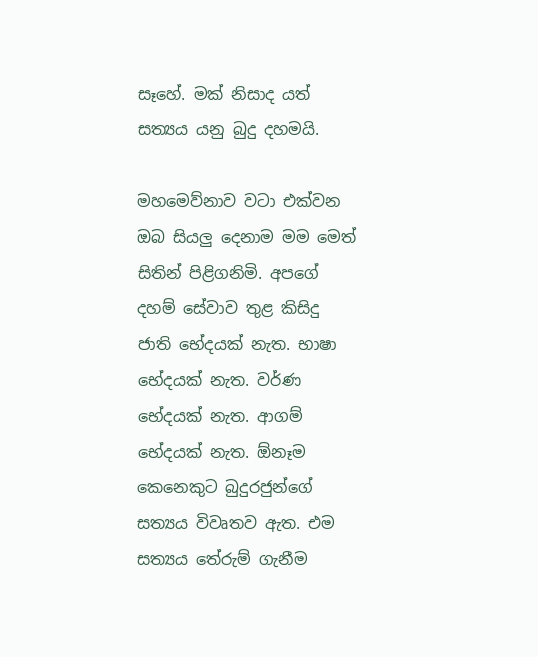සෑහේ. මක් නිසාද යත් සත්‍යය යනු බුදු දහමයි.

මහමෙව්නාව වටා එක්වන ඔබ සියලු දෙනාම මම මෙත් සිතින් පිළිගනිමි. අපගේ දහම් සේවාව තුළ කිසිදු ජාති භේදයක් නැත. භාෂා භේදයක් නැත. වර්ණ භේදයක් නැත. ආගම් භේදයක් නැත. ඕනෑම කෙනෙකුට බුදුරජුන්ගේ සත්‍යය විවෘතව ඇත. එම සත්‍යය තේරුම් ගැනීම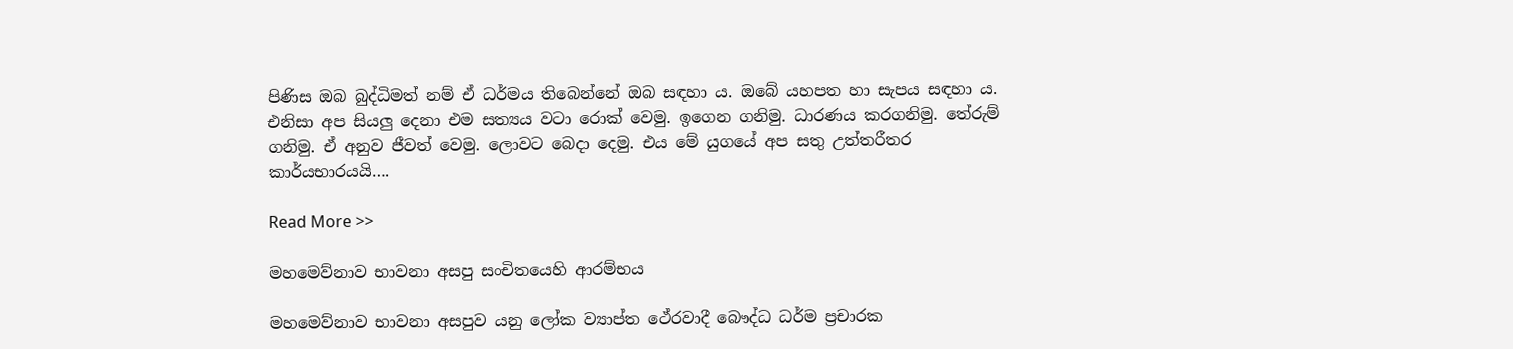පිණිස ඔබ බුද්ධිමත් නම් ඒ ධර්මය තිබෙන්නේ ඔබ සඳහා ය. ඔබේ යහපත හා සැපය සඳහා ය. එනිසා අප සියලු දෙනා එම සත්‍යය වටා රොක් වෙමු. ඉගෙන ගනිමු. ධාරණය කරගනිමු. තේරුම් ගනිමු. ඒ අනුව ජීවත් වෙමු. ලොවට බෙදා දෙමු. එය මේ යුගයේ අප සතු උත්තරීතර කාර්යභාරයයි….

Read More >>

මහමෙව්නාව භාවනා අසපු සංචිතයෙහි ආරම්භය

මහමෙව්නාව භාවනා අසපුව යනු ලෝක ව්‍යාප්ත ථේරවාදී බෞද්ධ ධර්ම ප්‍රචාරක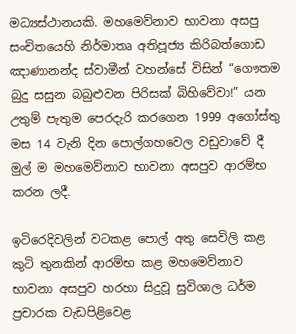මධ්‍යස්ථානයකි. මහමෙව්නාව භාවනා අසපු සංචිතයෙහි නිර්මාතෘ අතිපූජ්‍ය කිරිබත්ගොඩ ඤාණානන්ද ස්වාමීන් වහන්සේ විසින් “ගෞතම බුදු සසුන බබුළුවන පිරිසක් බිහිවේවා!” යන උතුම් පැතුම පෙරදැරි කරගෙන 1999 අගෝස්තු මස 14 වැනි දින පොල්ගහවෙල වඩුවාවේ දී මුල් ම මහමෙව්නාව භාවනා අසපුව ආරම්භ කරන ලදී.

ඉටිරෙදිවලින් වටකළ පොල් අතු සෙවිලි කළ කුටි තුනකින් ආරම්භ කළ මහමෙව්නාව භාවනා අසපුව හරහා සිදුවූ සුවිශාල ධර්ම ප්‍රචාරක වැඩපිළිවෙළ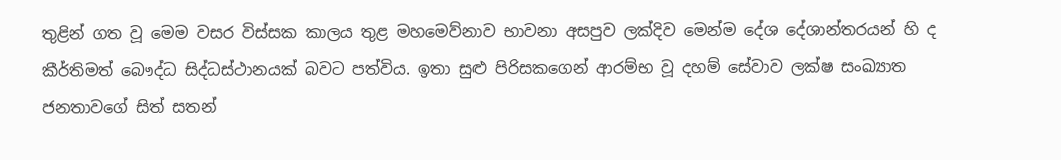තුළින් ගත වූ මෙම වසර විස්සක කාලය තුළ මහමෙව්නාව භාවනා අසපුව ලක්දිව මෙන්ම දේශ දේශාන්තරයන් හි ද කීර්තිමත් බෞද්ධ සිද්ධස්ථානයක් බවට පත්විය. ඉතා සුළු පිරිසකගෙන් ආරම්භ වූ දහම් සේවාව ලක්ෂ සංඛ්‍යාත ජනතාවගේ සිත් සතන්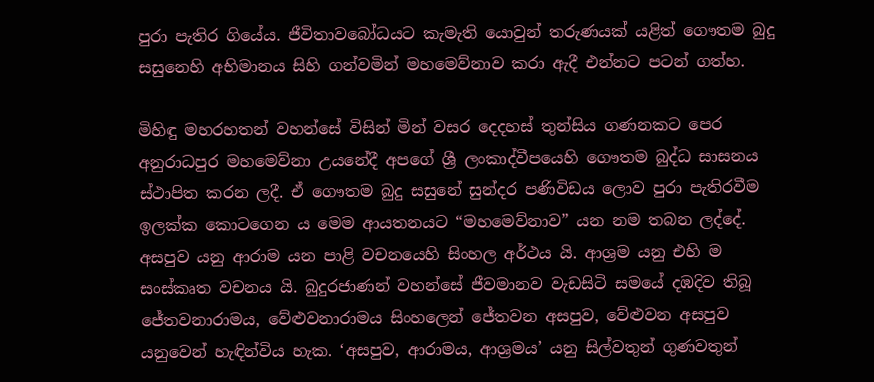පුරා පැතිර ගියේය. ජීවිතාවබෝධයට කැමැති යොවුන් තරුණයක් යළිත් ගෞතම බුදු සසුනෙහි අභිමානය සිහි ගන්වමින් මහමෙව්නාව කරා ඇදී එන්නට පටන් ගත්හ.

මිහිඳු මහරහතන් වහන්සේ විසින් මින් වසර දෙදහස් තුන්සිය ගණනකට පෙර අනුරාධපුර මහමෙව්නා උයනේදී අපගේ ශ්‍රී ලංකාද්වීපයෙහි ගෞතම බුද්ධ සාසනය ස්ථාපිත කරන ලදී. ඒ ගෞතම බුදු සසුනේ සුන්දර පණිවිඩය ලොව පුරා පැතිරවීම ඉලක්ක කොටගෙන ය මෙම ආයතනයට “මහමෙව්නාව” යන නම තබන ලද්දේ. අසපුව යනු ආරාම යන පාළි වචනයෙහි සිංහල අර්ථය යි. ආශ්‍රම යනු එහි ම සංස්කෘත වචනය යි. බුදුරජාණන් වහන්සේ ජීවමානව වැඩසිටි සමයේ දඹදිව තිබූ ජේතවනාරාමය, වේළුවනාරාමය සිංහලෙන් ජේතවන අසපුව, වේළුවන අසපුව යනුවෙන් හැඳින්විය හැක. ‘අසපුව, ආරාමය, ආශ්‍රමය’ යනු සිල්වතුන් ගුණවතුන්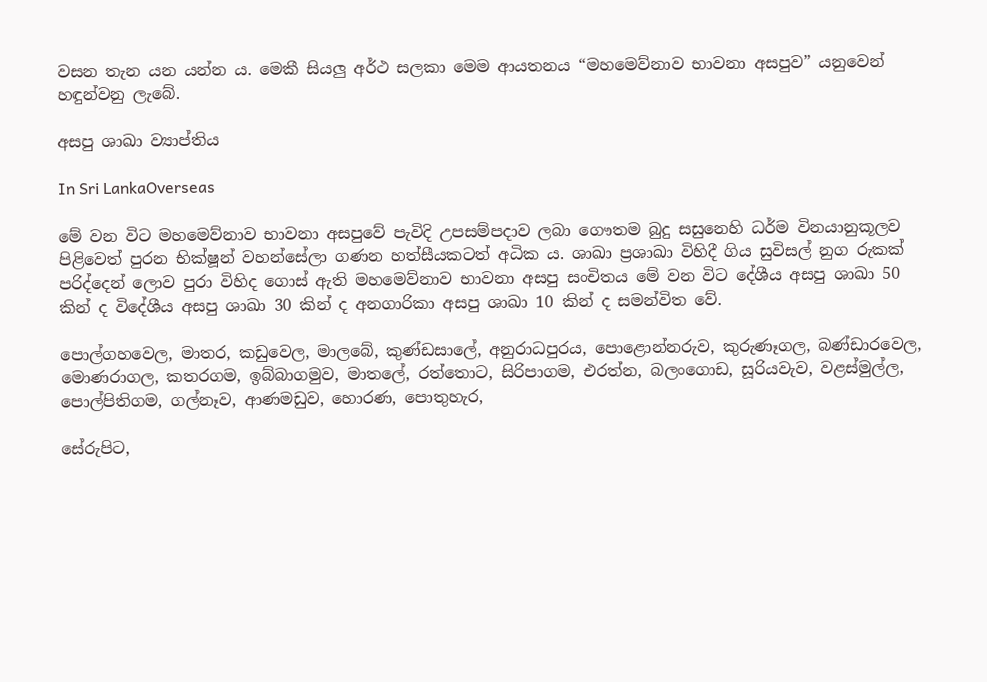වසන තැන යන යන්න ය. මෙකී සියලු අර්ථ සලකා මෙම ආයතනය “මහමෙව්නාව භාවනා අසපුව” යනුවෙන් හඳුන්වනු ලැබේ.

අසපු ශාඛා ව්‍යාප්තිය

In Sri LankaOverseas

මේ වන විට මහමෙව්නාව භාවනා අසපුවේ පැවිදි උපසම්පදාව ලබා ගෞතම බුදු සසුනෙහි ධර්ම විනයානුකූලව පිළිවෙත් පුරන භික්ෂූන් වහන්සේලා ගණන හත්සීයකටත් අධික ය. ශාඛා ප්‍රශාඛා විහිදී ගිය සුවිසල් නුග රුකක් පරිද්දෙන් ලොව පුරා විහිද ගොස් ඇති මහමෙව්නාව භාවනා අසපු සංචිතය මේ වන විට දේශීය අසපු ශාඛා 50 කින් ද විදේශීය අසපු ශාඛා 30 කින් ද අනගාරිකා අසපු ශාඛා 10 කින් ද සමන්විත වේ.

පොල්ගහවෙල, මාතර, කඩුවෙල, මාලබේ, කුණ්ඩසාලේ, අනුරාධපුරය, පොළොන්නරුව, කුරුණෑගල, බණ්ඩාරවෙල, මොණරාගල, කතරගම, ඉබ්බාගමුව, මාතලේ, රත්තොට, සිරිපාගම, එරත්න, බලංගොඩ, සූරියවැව, වළස්මුල්ල, පොල්පිතිගම, ගල්නෑව, ආණමඩුව, හොරණ, පොතුහැර,

සේරුපිට,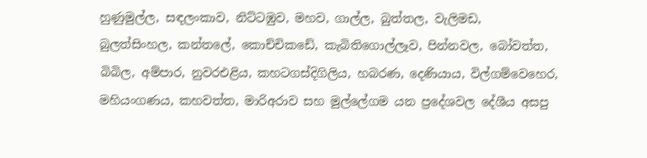හුණුමුල්ල, සඳලංකාව, නිට්ටඹුව, මහව, ගාල්ල, බුත්තල, වැලිමඩ, බුලත්සිංහල, කන්තලේ, කොච්චිකඩේ, කැබිතිගොල්ලෑව, පින්නවල, බෝවත්ත, බිබිල, අම්පාර, නුවරඑළිය, කහටගස්දිගිලිය, හබරණ, දෙණියාය, විල්ගම්වෙහෙර, මහියංගණය, කහවත්ත, මාරිඅරාව සහ මුල්ලේගම යන ප්‍රදේශවල දේශීය අසපු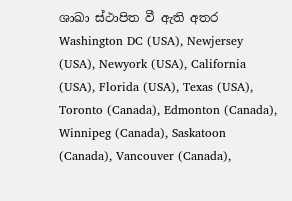ශාඛා ස්ථාපිත වී ඇති අතර Washington DC (USA), Newjersey (USA), Newyork (USA), California (USA), Florida (USA), Texas (USA), Toronto (Canada), Edmonton (Canada), Winnipeg (Canada), Saskatoon (Canada), Vancouver (Canada),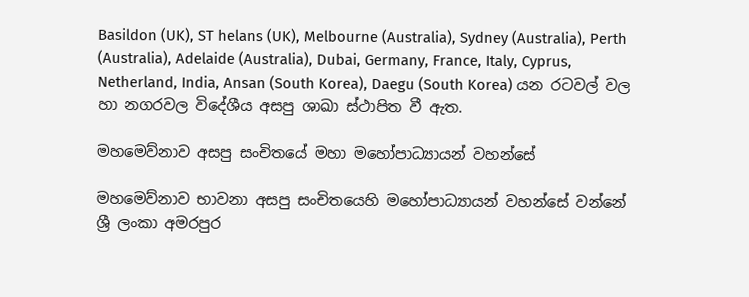Basildon (UK), ST helans (UK), Melbourne (Australia), Sydney (Australia), Perth (Australia), Adelaide (Australia), Dubai, Germany, France, Italy, Cyprus, Netherland, India, Ansan (South Korea), Daegu (South Korea) යන රටවල් වල හා නගරවල විදේශීය අසපු ශාඛා ස්ථාපිත වී ඇත.

මහමෙව්නාව අසපු සංචිතයේ මහා මහෝපාධ්‍යායන් වහන්සේ

මහමෙව්නාව භාවනා අසපු සංචිතයෙහි මහෝපාධ්‍යායන් වහන්සේ වන්නේ ශ්‍රී ලංකා අමරපුර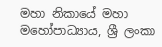මහා නිකායේ මහා මහෝපාධ්‍යාය, ශ්‍රී ලංකා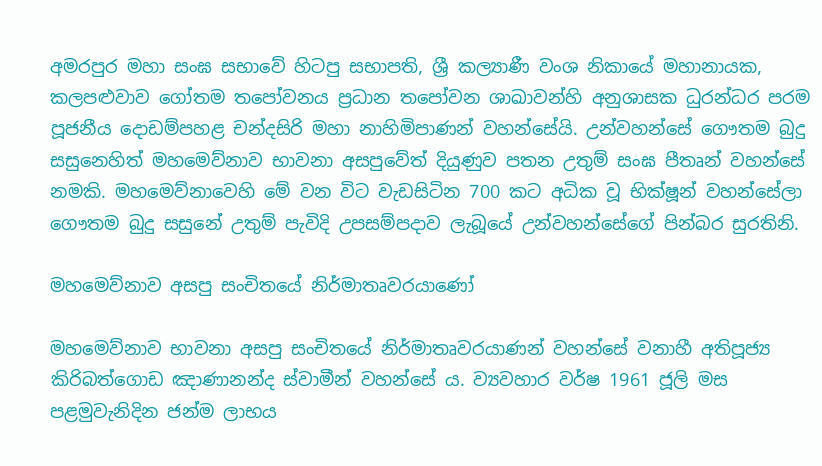අමරපුර මහා සංඝ සභාවේ හිටපු සභාපති, ශ්‍රී කල්‍යාණී වංශ නිකායේ මහානායක, කලපළුවාව ගෝතම තපෝවනය ප්‍රධාන තපෝවන ශාඛාවන්හි අනුශාසක ධුරන්ධර පරම පූජනීය දොඩම්පහළ චන්දසිරි මහා නාහිමිපාණන් වහන්සේයි. උන්වහන්සේ ගෞතම බුදු සසුනෙහිත් මහමෙව්නාව භාවනා අසපුවේත් දියුණුව පතන උතුම් සංඝ පීතෘන් වහන්සේ නමකි. මහමෙව්නාවෙහි මේ වන විට වැඩසිටින 700 කට අධික වූ භික්ෂූන් වහන්සේලා ගෞතම බුදු සසුනේ උතුම් පැවිදි උපසම්පදාව ලැබූයේ උන්වහන්සේගේ පින්බර සුරතිනි.

මහමෙව්නාව අසපු සංචිතයේ නිර්මාතෘවරයාණෝ

මහමෙව්නාව භාවනා අසපු සංචිතයේ නිර්මාතෘවරයාණන් වහන්සේ වනාහී අතිපූජ්‍ය කිරිබත්ගොඩ ඤාණානන්ද ස්වාමීන් වහන්සේ ය. ව්‍යවහාර වර්ෂ 1961 ජූලි මස පළමුවැනිදින ජන්ම ලාභය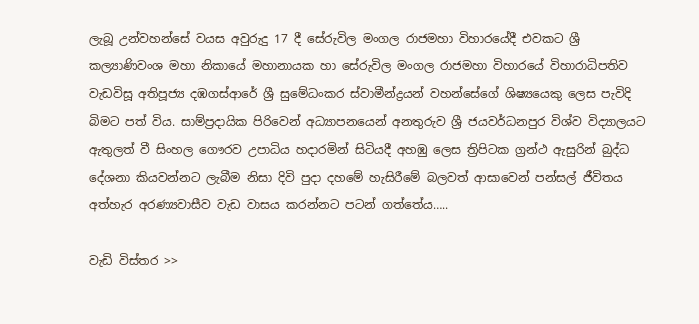ලැබූ උන්වහන්සේ වයස අවුරුදු 17 දී සේරුවිල මංගල රාජමහා විහාරයේදී එවකට ශ්‍රී කල්‍යාණිවංශ මහා නිකායේ මහානායක හා සේරුවිල මංගල රාජමහා විහාරයේ විහාරාධිපතිව වැඩවිසූ අතිපූජ්‍ය දඹගස්ආරේ ශ්‍රී සුමේධංකර ස්වාමීන්ද්‍රයන් වහන්සේගේ ශිෂ්‍යයෙකු ලෙස පැවිදි බිමට පත් විය. සාම්ප්‍රදායික පිරිවෙන් අධ්‍යාපනයෙන් අනතුරුව ශ්‍රී ජයවර්ධනපුර විශ්ව විද්‍යාලයට ඇතුලත් වී සිංහල ගෞරව උපාධිය හදාරමින් සිටියදී අහඹු ලෙස ත්‍රිපිටක ග්‍රන්ථ ඇසුරින් බුද්ධ දේශනා කියවන්නට ලැබීම නිසා දිවි පුදා දහමේ හැසිරීමේ බලවත් ආසාවෙන් පන්සල් ජීවිතය අත්හැර අරණ්‍යවාසීව වැඩ වාසය කරන්නට පටන් ගත්තේය…..

වැඩි විස්තර >>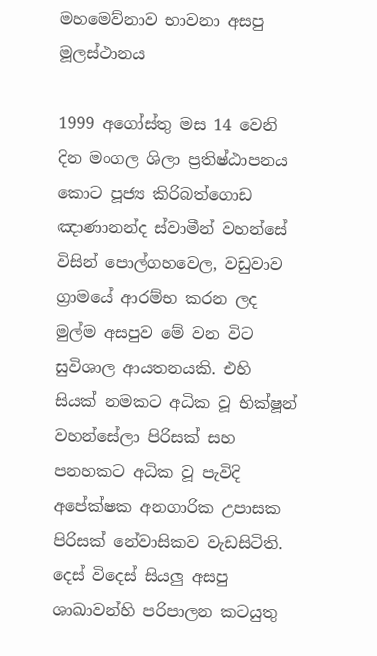මහමෙව්නාව භාවනා අසපු මූලස්ථානය

1999 අගෝස්තු මස 14 වෙනි දින මංගල ශිලා ප්‍රතිෂ්ඨාපනය කොට පූජ්‍ය කිරිබත්ගොඩ ඤාණානන්ද ස්වාමීන් වහන්සේ විසින් පොල්ගහවෙල, වඩුවාව ග්‍රාමයේ ආරම්භ කරන ලද මුල්ම අසපුව මේ වන විට සුවිශාල ආයතනයකි. එහි සියක් නමකට අධික වූ භික්ෂූන් වහන්සේලා පිරිසක් සහ පනහකට අධික වූ පැවිදි අපේක්ෂක අනගාරික උපාසක පිරිසක් නේවාසිකව වැඩසිටිති. දෙස් විදෙස් සියලු අසපු ශාඛාවන්හි පරිපාලන කටයුතු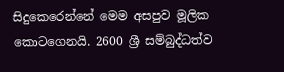සිදුකෙරෙන්නේ මෙම අසපුව මූලික කොටගෙනයි. 2600 ශ්‍රී සම්බුද්ධත්ව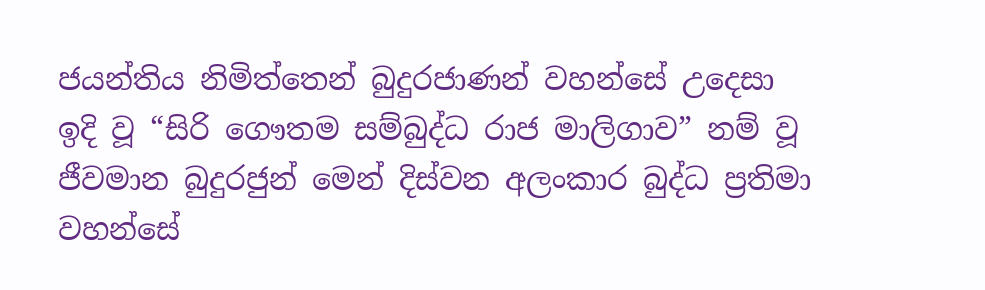ජයන්තිය නිමිත්තෙන් බුදුරජාණන් වහන්සේ උදෙසා ඉදි වූ “සිරි ගෞතම සම්බුද්ධ රාජ මාලිගාව” නම් වූ ජීවමාන බුදුරජුන් මෙන් දිස්වන අලංකාර බුද්ධ ප්‍රතිමා වහන්සේ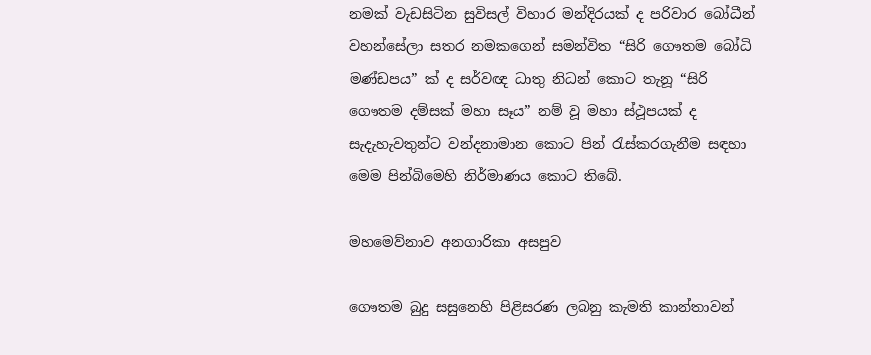නමක් වැඩසිටින සුවිසල් විහාර මන්දිරයක් ද පරිවාර බෝධීන් වහන්සේලා සතර නමකගෙන් සමන්විත “සිරි ගෞතම බෝධි මණ්ඩපය” ක් ද සර්වඥ ධාතු නිධන් කොට තැනූ “සිරි ගෞතම දම්සක් මහා සෑය” නම් වූ මහා ස්ථූපයක් ද සැදැහැවතුන්ට වන්දනාමාන කොට පින් රැස්කරගැනීම සඳහා මෙම පින්බිමෙහි නිර්මාණය කොට තිබේ.

මහමෙව්නාව අනගාරිකා අසපුව

ගෞතම බුදු සසුනෙහි පිළිසරණ ලබනු කැමති කාන්තාවන්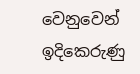වෙනුවෙන් ඉදිකෙරුණු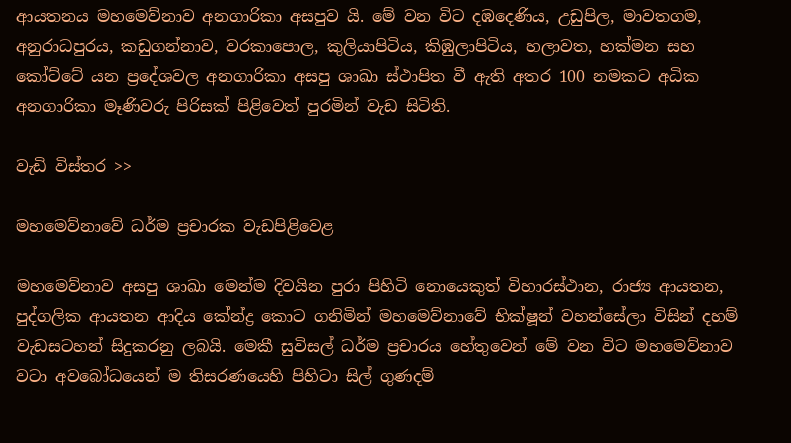ආයතනය මහමෙව්නාව අනගාරිකා අසපුව යි. මේ වන විට දඹදෙණිය, උඩුපිල, මාවතගම, අනුරාධපුරය, කඩුගන්නාව, වරකාපොල, කුලියාපිටිය, කිඹුලාපිටිය, හලාවත, හක්මන සහ කෝට්ටේ යන ප්‍රදේශවල අනගාරිකා අසපු ශාඛා ස්ථාපිත වී ඇති අතර 100 නමකට අධික අනගාරිකා මෑණිවරු පිරිසක් පිළිවෙත් පුරමින් වැඩ සිටිති.

වැඩි විස්තර >>

මහමෙව්නාවේ ධර්ම ප්‍රචාරක වැඩපිළිවෙළ

මහමෙව්නාව අසපු ශාඛා මෙන්ම දිවයින පුරා පිහිටි නොයෙකුත් විහාරස්ථාන, රාජ්‍ය ආයතන, පුද්ගලික ආයතන ආදිය කේන්ද්‍ර කොට ගනිමින් මහමෙව්නාවේ භික්ෂූන් වහන්සේලා විසින් දහම් වැඩසටහන් සිදුකරනු ලබයි. මෙකී සුවිසල් ධර්ම ප්‍රචාරය හේතුවෙන් මේ වන විට මහමෙව්නාව වටා අවබෝධයෙන් ම තිසරණයෙහි පිහිටා සිල් ගුණදම්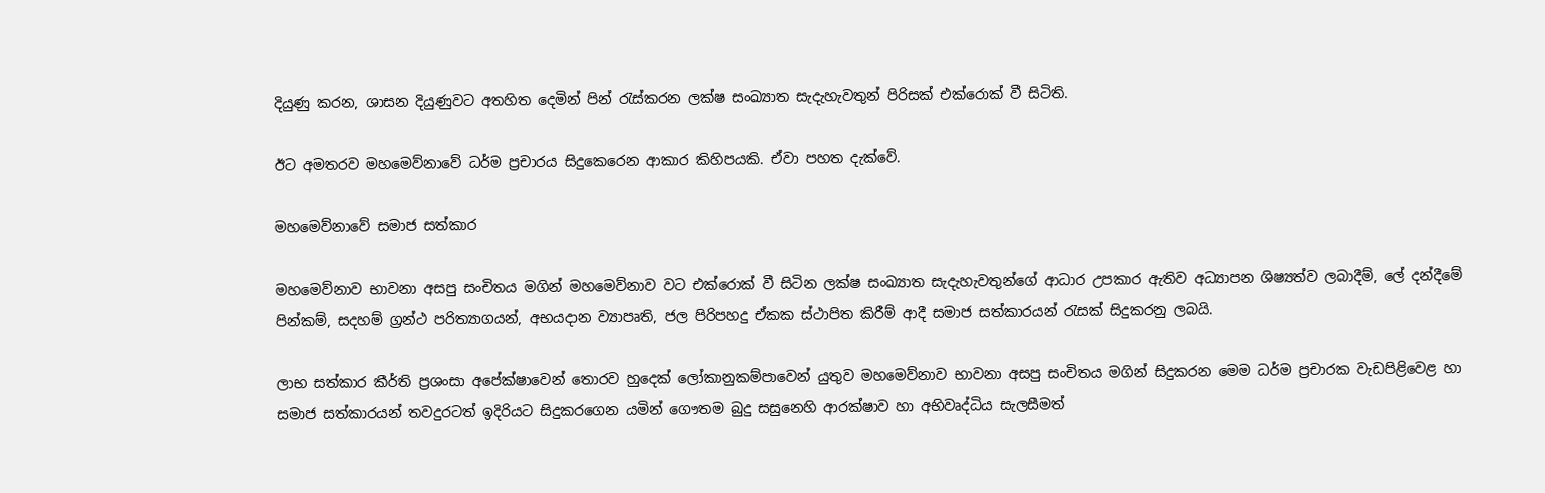දියුණු කරන, ශාසන දියුණුවට අතහිත දෙමින් පින් රැස්කරන ලක්ෂ සංඛ්‍යාත සැදැහැවතුන් පිරිසක් එක්රොක් වී සිටිති.

ඊට අමතරව මහමෙව්නාවේ ධර්ම ප්‍රචාරය සිදුකෙරෙන ආකාර කිහිපයකි. ඒවා පහත දැක්වේ.

මහමෙව්නාවේ සමාජ සත්කාර

මහමෙව්නාව භාවනා අසපු සංචිතය මගින් මහමෙව්නාව වට එක්රොක් වී සිටින ලක්ෂ සංඛ්‍යාත සැදැහැවතුන්ගේ ආධාර උපකාර ඇතිව අධ්‍යාපන ශිෂ්‍යත්ව ලබාදීම්, ලේ දන්දීමේ පින්කම්, සදහම් ග්‍රන්ථ පරිත්‍යාගයන්, අභයදාන ව්‍යාපෘති, ජල පිරිපහදු ඒකක ස්ථාපිත කිරීම් ආදී සමාජ සත්කාරයන් රැසක් සිදුකරනු ලබයි.

ලාභ සත්කාර කීර්ති ප්‍රශංසා අපේක්ෂාවෙන් තොරව හුදෙක් ලෝකානුකම්පාවෙන් යුතුව මහමෙව්නාව භාවනා අසපු සංචිතය මගින් සිදුකරන මෙම ධර්ම ප්‍රචාරක වැඩපිළිවෙළ හා සමාජ සත්කාරයන් තවදුරටත් ඉදිරියට සිදුකරගෙන යමින් ගෞතම බුදු සසුනෙහි ආරක්ෂාව හා අභිවෘද්ධිය සැලසීමත්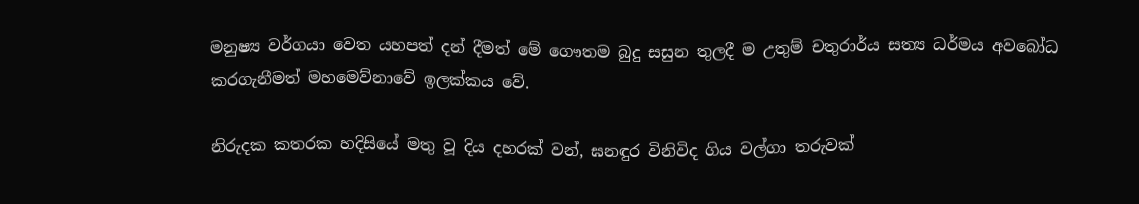මනුෂ්‍ය වර්ගයා වෙත යහපත් දන් දීමත් මේ ගෞතම බුදු සසුන තුලදී ම උතුම් චතුරාර්ය සත්‍ය ධර්මය අවබෝධ කරගැනීමත් මහමෙව්නාවේ ඉලක්කය වේ.

නිරුදක කතරක හදිසියේ මතු වූ දිය දහරක් වන්, ඝනඳුර විනිවිද ගිය වල්ගා තරුවක්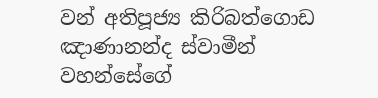වන් අතිපූජ්‍ය කිරිබත්ගොඩ ඤාණානන්ද ස්වාමීන් වහන්සේගේ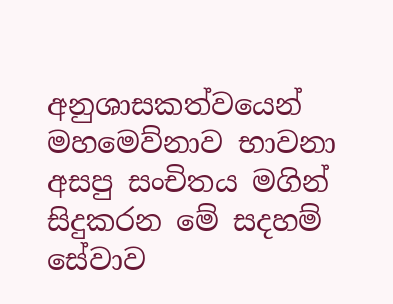අනුශාසකත්වයෙන් මහමෙව්නාව භාවනා අසපු සංචිතය මගින් සිදුකරන මේ සදහම් සේවාව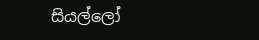සියල්ලෝ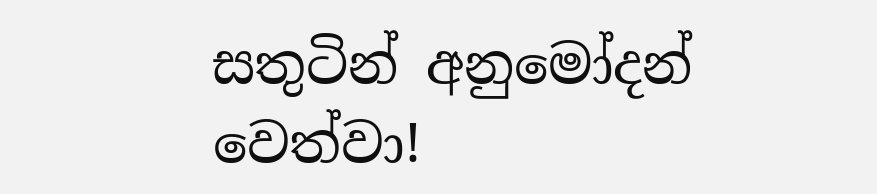සතුටින් අනුමෝදන් වෙත්වා!